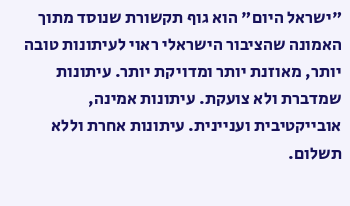"ישראל היום" הוא גוף תקשורת שנוסד מתוך האמונה שהציבור הישראלי ראוי לעיתונות טובה יותר, מאוזנת יותר ומדויקת יותר. עיתונות שמדברת ולא צועקת. עיתונות אמינה, אובייקטיבית ועניינית. עיתונות אחרת וללא תשלום.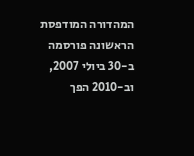המהדורה המודפסת הראשונה פורסמה ב-30 ביולי 2007, וב-2010 הפך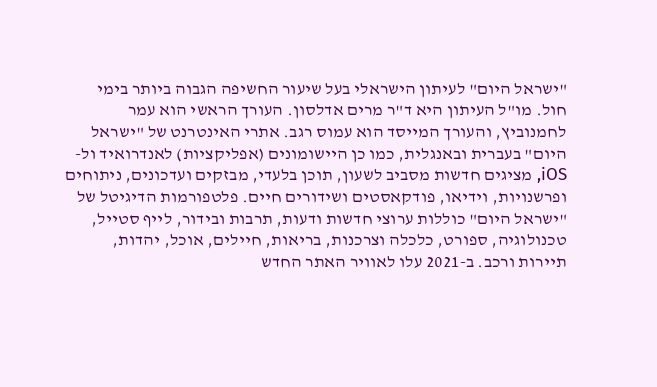"ישראל היום" לעיתון הישראלי בעל שיעור החשיפה הגבוה ביותר בימי חול. מו"ל העיתון היא ד"ר מרים אדלסון. העורך הראשי הוא עמר לחמנוביץ, והעורך המייסד הוא עמוס רגב. אתרי האינטרנט של "ישראל היום" בעברית ובאנגלית, כמו כן היישומונים (אפליקציות) לאנדרואיד ול-iOS, מציגים חדשות מסביב לשעון, תוכן בלעדי, מבזקים ועדכונים, ניתוחים ופרשנויות, וידיאו, פודקאסטים ושידורים חיים. פלטפורמות הדיגיטל של "ישראל היום" כוללות ערוצי חדשות ודעות, תרבות ובידור, לייף סטייל, טכנולוגיה, ספורט, כלכלה וצרכנות, בריאות, חיילים, אוכל, יהדות, תיירות ורכב. ב-2021 עלו לאוויר האתר החדש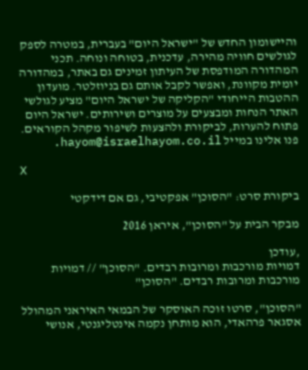והיישומון החדש של "ישראל היום" בעברית, במטרה לספק לגולשים חוויה מהירה, עדכנית, בטוחה ונוחה. תכני המהדורה המודפסת של העיתון זמינים גם באתר, במהדורה יומית מקוונת, ואפשר לקבל אותם גם בניוזלטר. מועדון ההטבות הייחודי "הקליקה של ישראל היום" מציע לגולשי האתר הנחות ומבצעים על מוצרים ושירותים. ישראל היום פתוח להערות, לביקורת ולהצעות לשיפור מקהל הקוראים. פנו אלינו במייל hayom@israelhayom.co.il.

X

ביקורת סרט: "הסוכן" אפקטיבי, גם אם דידקטי

מבקר הבית על "הסוכן", איראן 2016

,עודכן
דמויות מורכבות ומרובות רבדים. "הסוכן" // דמויות מורכבות ומרובות רבדים. "הסוכן"

"הסוכן", סרטו זוכה האוסקר של הבמאי האיראני המהולל אסגאר פרהאדי, הוא מותחן נקמה אינטליגנטי, אנושי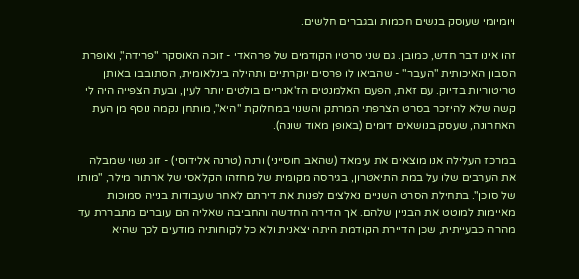ויומיומי שעוסק בנשים חכמות ובגברים חלשים.

זהו אינו דבר חדש, כמובן. גם שני סרטיו הקודמים של פרהאדי - זוכה האוסקר "פרידה", ואופרת הסבון האיכותית "העבר" - שהביאו לו פרסים יוקרתיים ותהילה בינלאומית, הסתובבו באותן טריטוריות בדיוק. עם זאת, הפעם האלמנטים הז'אנריים בולטים יותר לעין, ובעת הצפייה היה לי קשה שלא להיזכר בסרט הצרפתי המרתק והשנוי במחלוקת "היא", מותחן נקמה נוסף מן העת האחרונה, שעסק בנושאים דומים (באופן מאוד שונה).

במרכז העלילה אנו מוצאים את עימאד (שהאב חוסייני) ורנה (טרנה אלידוסי) - זוג נשוי שמבלה את הערבים שלו על במת התיאטרון, בגירסה מקומית של מחזהו הקלאסי של ארתור מילר, "מותו של סוכן". בתחילת הסרט השניים נאלצים לפנות את דירתם לאחר שעבודות בנייה סמוכות מאיימות למוטט את הבניין שלהם. אך הדירה החדשה והחביבה שאליה הם עוברים מתבררת עד מהרה כבעייתית, שכן הדיירת הקודמת היתה יצאנית ולא כל לקוחותיה מודעים לכך שהיא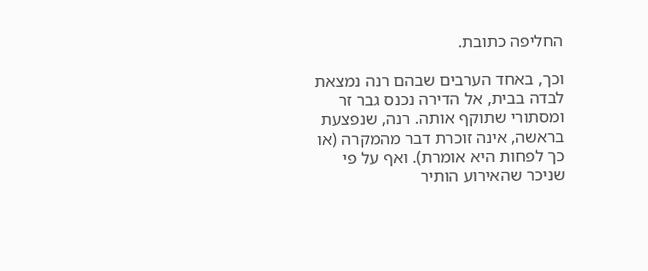החליפה כתובת.

וכך, באחד הערבים שבהם רנה נמצאת לבדה בבית, אל הדירה נכנס גבר זר ומסתורי שתוקף אותה. רנה, שנפצעת בראשה, אינה זוכרת דבר מהמקרה (או כך לפחות היא אומרת). ואף על פי שניכר שהאירוע הותיר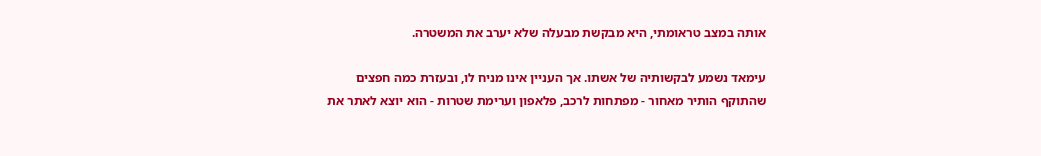אותה במצב טראומתי, היא מבקשת מבעלה שלא יערב את המשטרה.

עימאד נשמע לבקשותיה של אשתו. אך העניין אינו מניח לו, ובעזרת כמה חפצים שהתוקף הותיר מאחור - מפתחות לרכב, פלאפון וערימת שטרות - הוא יוצא לאתר את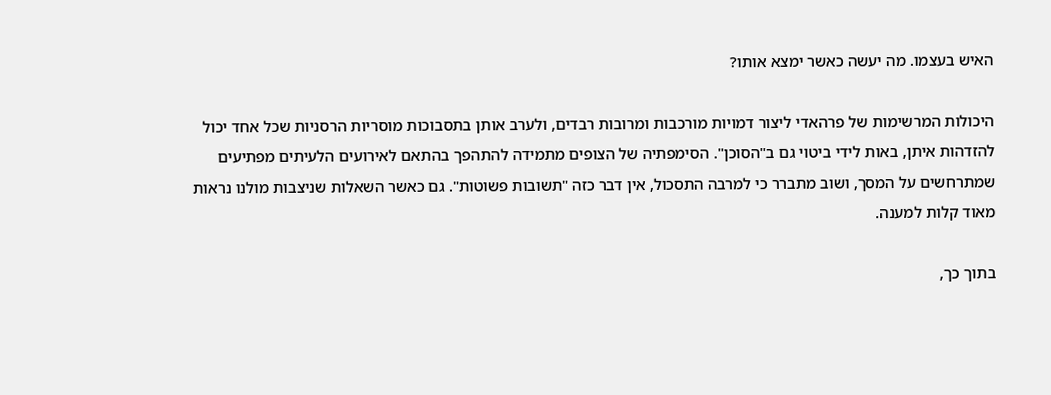האיש בעצמו. מה יעשה כאשר ימצא אותו?

היכולות המרשימות של פרהאדי ליצור דמויות מורכבות ומרובות רבדים, ולערב אותן בתסבוכות מוסריות הרסניות שכל אחד יכול להזדהות איתן, באות לידי ביטוי גם ב"הסוכן". הסימפתיה של הצופים מתמידה להתהפך בהתאם לאירועים הלעיתים מפתיעים שמתרחשים על המסך, ושוב מתברר כי למרבה התסכול, אין דבר כזה "תשובות פשוטות". גם כאשר השאלות שניצבות מולנו נראות מאוד קלות למענה.

בתוך כך,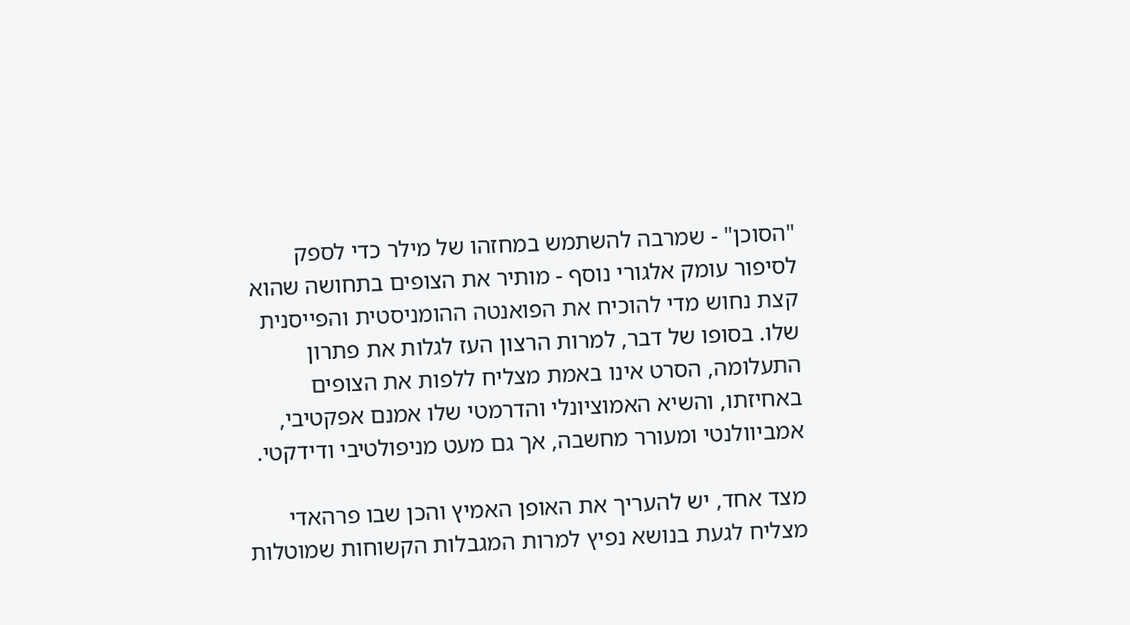"הסוכן" - שמרבה להשתמש במחזהו של מילר כדי לספק לסיפור עומק אלגורי נוסף - מותיר את הצופים בתחושה שהוא קצת נחוש מדי להוכיח את הפואנטה ההומניסטית והפייסנית שלו. בסופו של דבר, למרות הרצון העז לגלות את פתרון התעלומה, הסרט אינו באמת מצליח ללפות את הצופים באחיזתו, והשיא האמוציונלי והדרמטי שלו אמנם אפקטיבי, אמביוולנטי ומעורר מחשבה, אך גם מעט מניפולטיבי ודידקטי.

מצד אחד, יש להעריך את האופן האמיץ והכן שבו פרהאדי מצליח לגעת בנושא נפיץ למרות המגבלות הקשוחות שמוטלות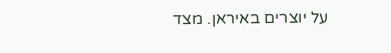על יוצרים באיראן. מצד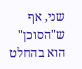שני, אף ש"הסוכן" הוא בהחלט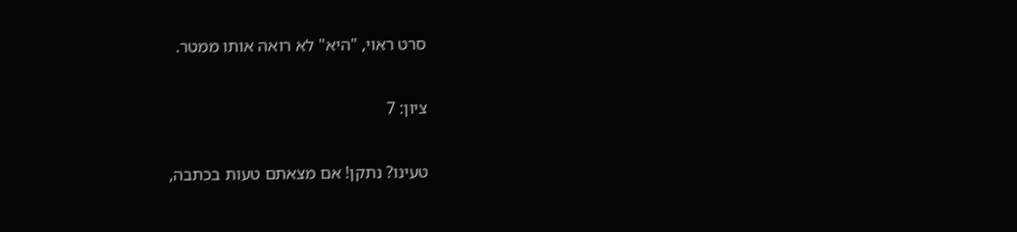סרט ראוי, "היא" לא רואה אותו ממטר.

ציון: 7

טעינו? נתקן! אם מצאתם טעות בכתבה,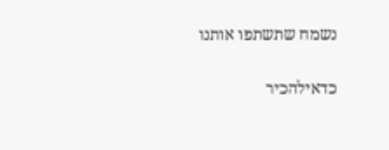נשמח שתשתפו אותנו

כדאילהכיר